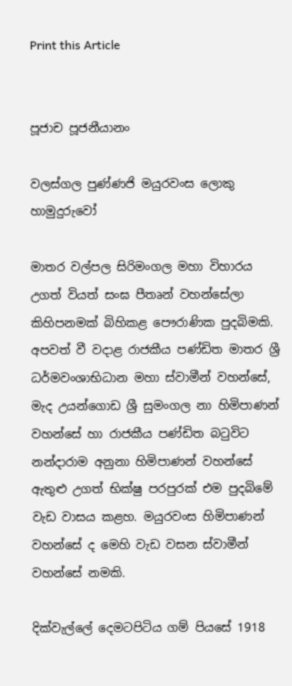Print this Article


පූජාච පූජනීයානං

වලස්ගල පුණ්ණජි මයුරවංස ලොකු හාමුදුරුවෝ

මාතර වල්පල සිරිමංගල මහා විහාරය උගත් වියත් සංඝ පීතෘන් වහන්සේලා කිහිපනමක් බිහිකළ පෞරාණික පුදබිමකි. අපවත් වී වදාළ රාජකීය පණ්ඩිත මාතර ශ්‍රී ධර්මවංශාභිධාන මහා ස්වාමීන් වහන්සේ, මැද උයන්ගොඩ ශ්‍රී සුමංගල නා හිමිපාණන් වහන්සේ හා රාජකීය පණ්ඩිත බටුවිට නන්දාරාම අනුනා හිමිපාණන් වහන්සේ ඇතුළු උගත් භික්ෂු පරපුරක් එම පුදබිමේ වැඩ වාසය කළහ. මයුරවංස හිමිපාණන් වහන්සේ ද මෙහි වැඩ වසන ස්වාමීන් වහන්සේ නමකි.

දික්වැල්ලේ දෙමටපිටිය ගම් පියසේ 1918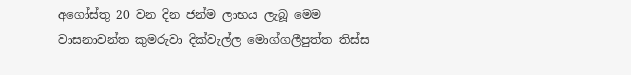අගෝස්තු 20 වන දින ජන්ම ලාභය ලැබූ මෙම වාසනාවන්ත කුමරුවා දික්වැල්ල මොග්ගලීපුත්ත තිස්ස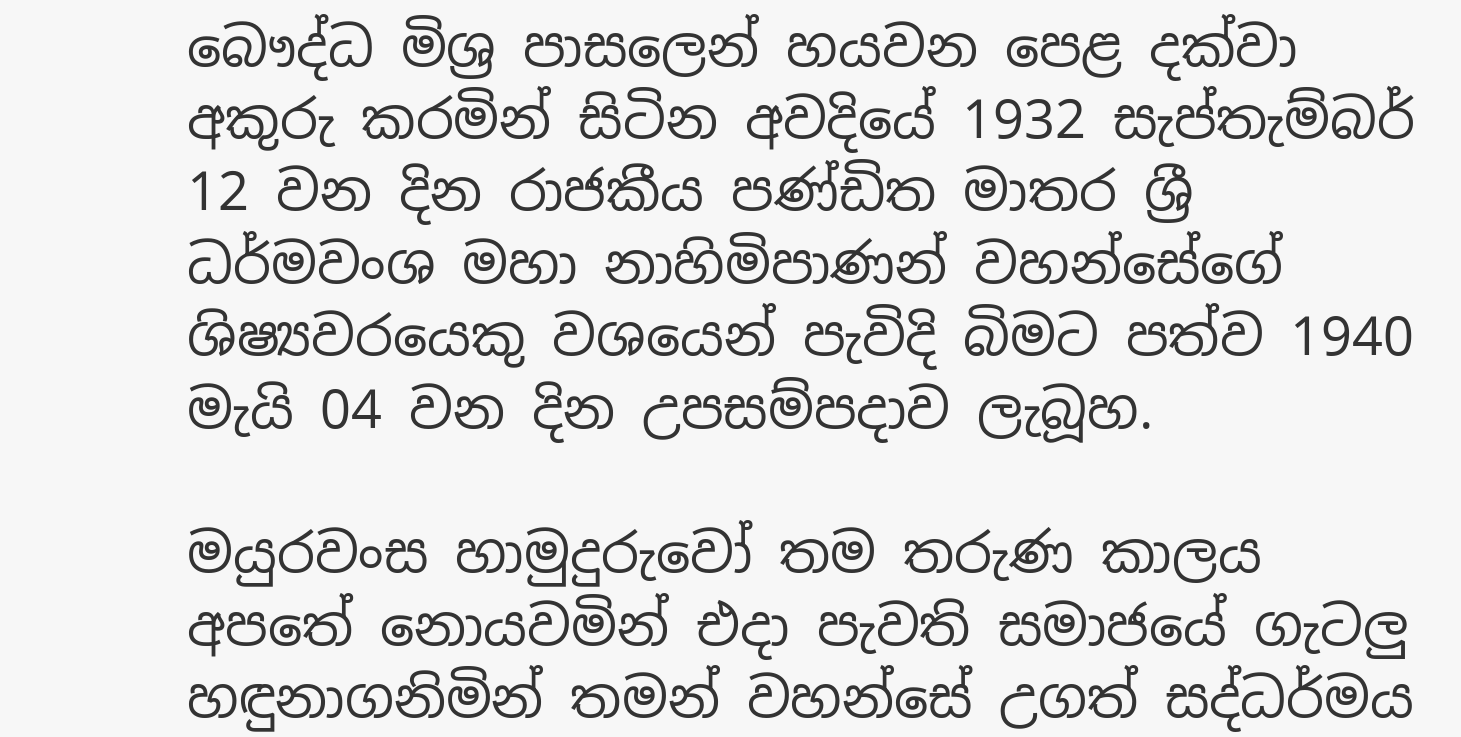බෞද්ධ මිශ්‍ර පාසලෙන් හයවන පෙළ දක්වා අකුරු කරමින් සිටින අවදියේ 1932 සැප්තැම්බර් 12 වන දින රාජකීය පණ්ඩිත මාතර ශ්‍රී ධර්මවංශ මහා නාහිමිපාණන් වහන්සේගේ ශිෂ්‍යවරයෙකු වශයෙන් පැවිදි බිමට පත්ව 1940 මැයි 04 වන දින උපසම්පදාව ලැබූහ.

මයුරවංස හාමුදුරුවෝ තම තරුණ කාලය අපතේ නොයවමින් එදා පැවති සමාජයේ ගැටලු හඳුනාගනිමින් තමන් වහන්සේ උගත් සද්ධර්මය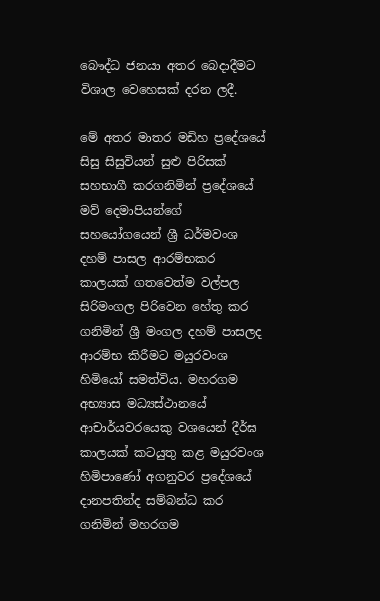බෞද්ධ ජනයා අතර බෙදාදීමට විශාල වෙහෙසක් දරන ලදී.

මේ අතර මාතර මඩිහ ප්‍රදේශයේ සිසු සිසුවියන් සුළු පිරිසක් සහභාගී කරගනිමින් ප්‍රදේශයේ මව් දෙමාපියන්ගේ සහයෝගයෙන් ශ්‍රී ධර්මවංශ දහම් පාසල ආරම්භකර කාලයක් ගතවෙත්ම වල්පල සිරිමංගල පිරිවෙන හේතු කර ගනිමින් ශ්‍රී මංගල දහම් පාසලද ආරම්භ කිරීමට මයුරවංශ හිමියෝ සමත්විය. මහරගම අභ්‍යාස මධ්‍යස්ථානයේ ආචාර්යවරයෙකු වශයෙන් දීර්ඝ කාලයක් කටයුතු කළ මයුරවංශ හිමිපාණෝ අගනුවර ප්‍රදේශයේ දානපතින්ද සම්බන්ධ කර ගනිමින් මහරගම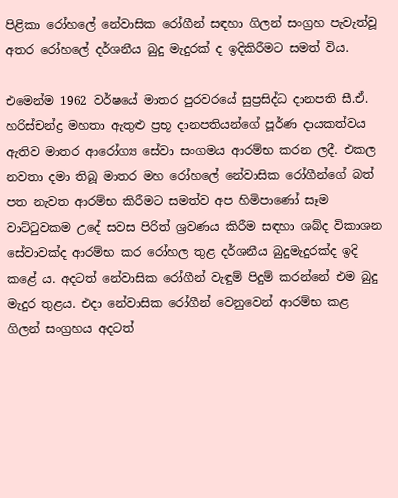පිළිකා රෝහලේ නේවාසික රෝගීන් සඳහා ගිලන් සංග්‍රහ පැවැත්වූ අතර රෝහලේ දර්ශනීය බුදු මැදුරක් ද ඉදිකිරීමට සමත් විය.

එමෙන්ම 1962 වර්ෂයේ මාතර පුරවරයේ සුප්‍රසිද්ධ දානපති සී.ඒ. හරිස්චන්ද්‍ර මහතා ඇතුළු ප්‍රභූ දානපතියන්ගේ පූර්ණ දායකත්වය ඇතිව මාතර ආරෝග්‍ය සේවා සංගමය ආරම්භ කරන ලදී. එකල නවතා දමා තිබූ මාතර මහ රෝහලේ නේවාසික රෝගීන්ගේ බත් පත නැවත ආරම්භ කිරීමට සමත්ව අප හිමිපාණෝ සෑම වාට්ටුවකම උදේ සවස පිරිත් ශ්‍රවණය කිරීම සඳහා ශබ්ද විකාශන සේවාවක්ද ආරම්භ කර රෝහල තුළ දර්ශනීය බුදුමැදුරක්ද ඉදි කළේ ය. අදටත් නේවාසික රෝගීන් වැඳුම් පිදුම් කරන්නේ එම බුදු මැදුර තුළය. එදා නේවාසික රෝගීන් වෙනුවෙන් ආරම්භ කළ ගිලන් සංග්‍රහය අදටත්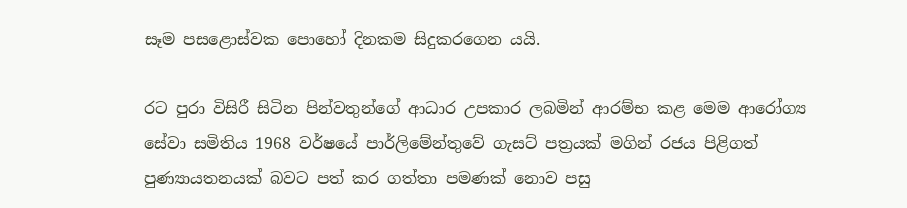සෑම පසළොස්වක පොහෝ දිනකම සිදුකරගෙන යයි.

රට පුරා විසිරී සිටින පින්වතුන්ගේ ආධාර උපකාර ලබමින් ආරම්භ කළ මෙම ආරෝග්‍ය සේවා සමිතිය 1968 වර්ෂයේ පාර්ලිමේන්තුවේ ගැසට් පත්‍රයක් මගින් රජය පිළිගත් පුණ්‍යායතනයක් බවට පත් කර ගත්තා පමණක් නොව පසු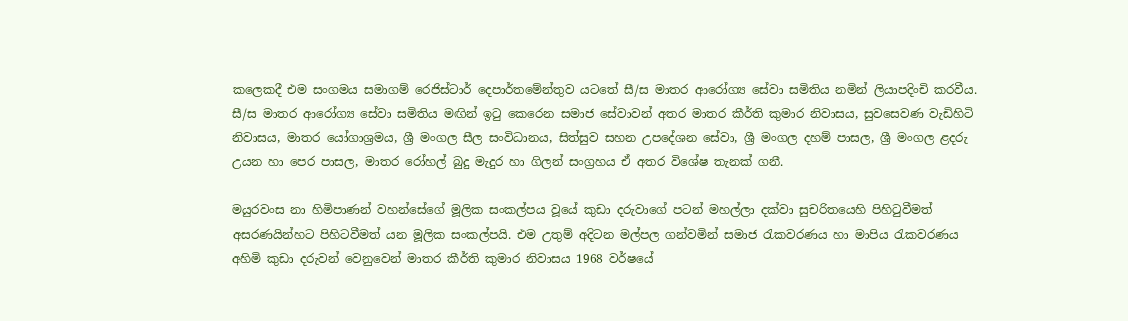කලෙකදී එම සංගමය සමාගම් රෙජිස්ටාර් දෙපාර්තමේන්තුව යටතේ සී/ස මාතර ආරෝග්‍ය සේවා සමිතිය නමින් ලියාපදිංචි කරවීය. සී/ස මාතර ආරෝග්‍ය සේවා සමිතිය මඟින් ඉටු කෙරෙන සමාජ සේවාවන් අතර මාතර කීර්ති කුමාර නිවාසය, සුවසෙවණ වැඩිහිටි නිවාසය, මාතර යෝගාශ්‍රමය, ශ්‍රී මංගල සීල සංවිධානය, සිත්සුව සහන උපදේශන සේවා, ශ්‍රී මංගල දහම් පාසල, ශ්‍රී මංගල ළදරු උයන හා පෙර පාසල, මාතර රෝහල් බුදු මැදුර හා ගිලන් සංග්‍රහය ඒ අතර විශේෂ තැනක් ගනී.

මයුරවංස නා හිමිපාණන් වහන්සේගේ මූලික සංකල්පය වූයේ කුඩා දරුවාගේ පටන් මහල්ලා දක්වා සුචරිතයෙහි පිහිටුවීමත් අසරණයින්හට පිහිටවීමත් යන මූලික සංකල්පයි. එම උතුම් අදිටන මල්පල ගන්වමින් සමාජ රැකවරණය හා මාපිය රැකවරණය අහිමි කුඩා දරුවන් වෙනුවෙන් මාතර කීර්ති කුමාර නිවාසය 1968 වර්ෂයේ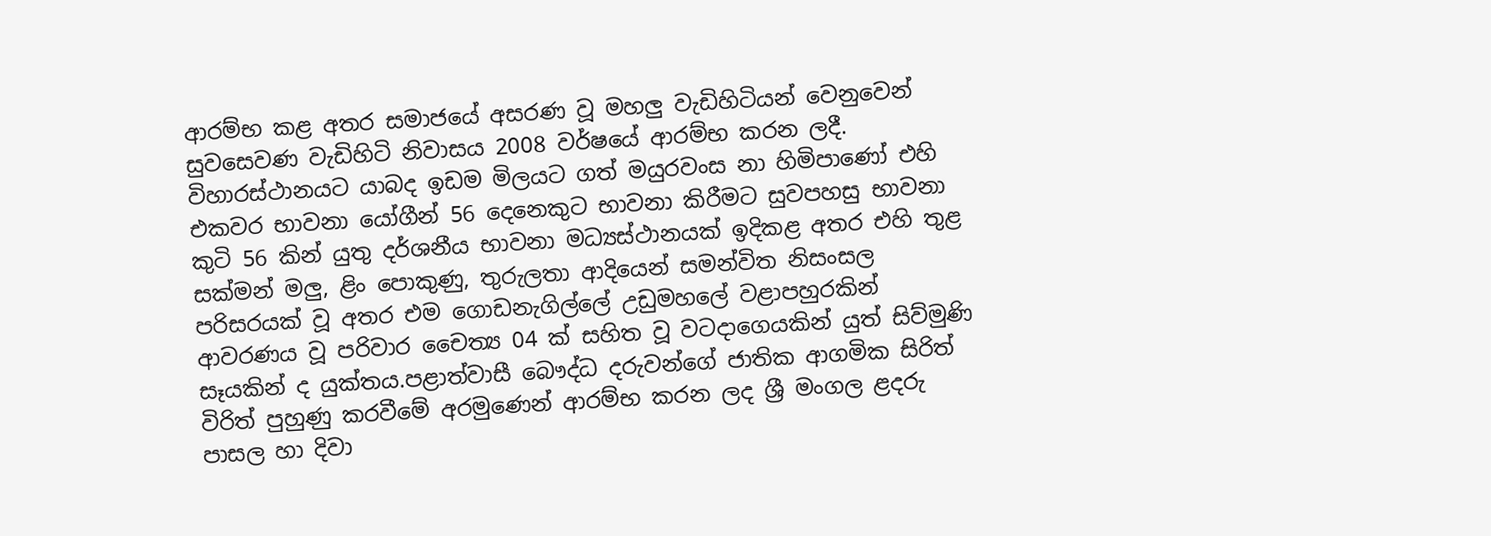ආරම්භ කළ අතර සමාජයේ අසරණ වූ මහලු වැඩිහිටියන් වෙනුවෙන් සුවසෙවණ වැඩිහිටි නිවාසය 2008 වර්ෂයේ ආරම්භ කරන ලදී. විහාරස්ථානයට යාබද ඉඩම මිලයට ගත් මයුරවංස නා හිමිපාණෝ එහි එකවර භාවනා යෝගීන් 56 දෙනෙකුට භාවනා කිරීමට සුවපහසු භාවනා කුටි 56 කින් යුතු දර්ශනීය භාවනා මධ්‍යස්ථානයක් ඉදිකළ අතර එහි තුළ සක්මන් මලු, ළිං පොකුණු, තුරුලතා ආදියෙන් සමන්විත නිසංසල පරිසරයක් වූ අතර එම ගොඩනැගිල්ලේ උඩුමහලේ වළාපහුරකින් ආවරණය වූ පරිවාර චෛත්‍ය 04 ක් සහිත වූ වටදාගෙයකින් යුත් සිව්මුණි සෑයකින් ද යුක්තය.පළාත්වාසී බෞද්ධ දරුවන්ගේ ජාතික ආගමික සිරිත් විරිත් පුහුණු කරවීමේ අරමුණෙන් ආරම්භ කරන ලද ශ්‍රී මංගල ළදරු පාසල හා දිවා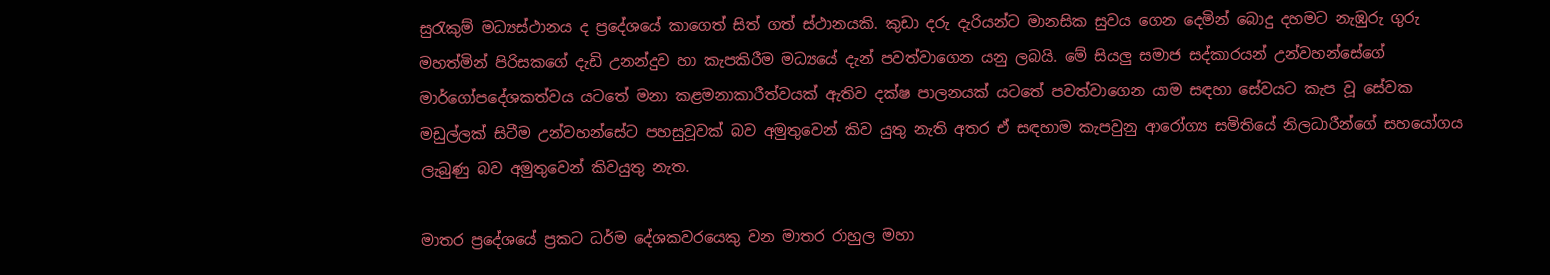සුරැකුම් මධ්‍යස්ථානය ද ප්‍රදේශයේ කාගෙත් සිත් ගත් ස්ථානයකි. කුඩා දරු දැරියන්ට මානසික සුවය ගෙන දෙමින් බොදු දහමට නැඹුරු ගුරු මහත්මින් පිරිසකගේ දැඩි උනන්දුව හා කැපකිරීම මධ්‍යයේ දැන් පවත්වාගෙන යනු ලබයි. මේ සියලු සමාජ සද්කාරයන් උන්වහන්සේගේ මාර්ගෝපදේශකත්වය යටතේ මනා කළමනාකාරීත්වයක් ඇතිව දක්ෂ පාලනයක් යටතේ පවත්වාගෙන යාම සඳහා සේවයට කැප වූ සේවක මඩුල්ලක් සිටීම උන්වහන්සේට පහසුවූවක් බව අමුතුවෙන් කිව යුතු නැති අතර ඒ සඳහාම කැපවුනු ආරෝග්‍ය සමිතියේ නිලධාරීන්ගේ සහයෝගය ලැබුණු බව අමුතුවෙන් කිවයුතු නැත.

මාතර ප්‍රදේශයේ ප්‍රකට ධර්ම දේශකවරයෙකු වන මාතර රාහුල මහා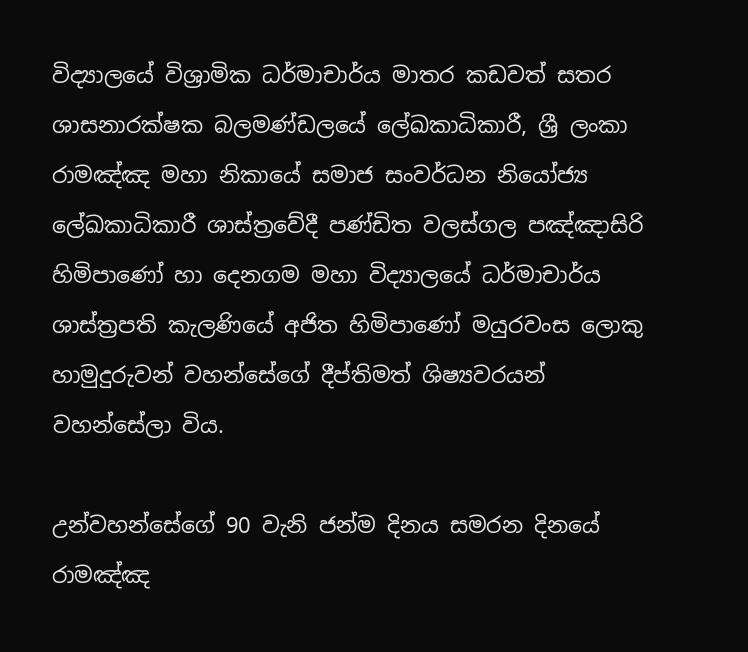විද්‍යාලයේ විශ්‍රාමික ධර්මාචාර්ය මාතර කඩවත් සතර ශාසනාරක්ෂක බලමණ්ඩලයේ ලේඛකාධිකාරී, ශ්‍රී ලංකා රාමඤ්ඤ මහා නිකායේ සමාජ සංවර්ධන නියෝජ්‍ය ලේඛකාධිකාරී ශාස්ත්‍රවේදී පණ්ඩිත වලස්ගල පඤ්ඤාසිරි හිමිපාණෝ හා දෙනගම මහා විද්‍යාලයේ ධර්මාචාර්ය ශාස්ත්‍රපති කැලණියේ අජිත හිමිපාණෝ මයුරවංස ලොකු හාමුදුරුවන් වහන්සේගේ දීප්තිමත් ශිෂ්‍යවරයන් වහන්සේලා විය.

උන්වහන්සේගේ 90 වැනි ජන්ම දිනය සමරන දිනයේ රාමඤ්ඤ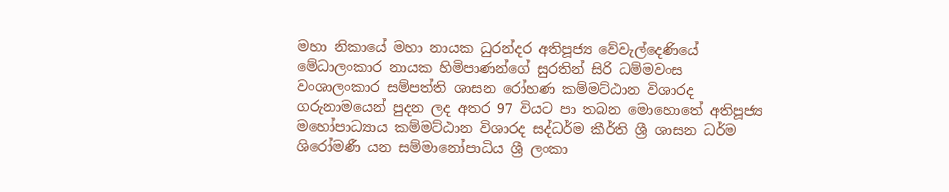මහා නිකායේ මහා නායක ධුරන්දර අතිපූජ්‍ය වේවැල්දෙණියේ මේධාලංකාර නායක හිමිපාණන්ගේ සුරතින් සිරි ධම්මවංස වංශාලංකාර සම්පත්ති ශාසන රෝහණ කම්මට්ඨාන විශාරද ගරුනාමයෙන් පුදන ලද අතර 97 වියට පා තබන මොහොතේ අතිපූජ්‍ය මහෝපාධ්‍යාය කම්මට්ඨාන විශාරද සද්ධර්ම කීර්ති ශ්‍රී ශාසන ධර්ම ශිරෝමණී යන සම්මානෝපාධිය ශ්‍රී ලංකා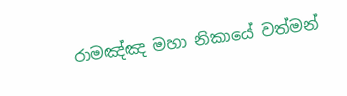රාමඤ්ඤ මහා නිකායේ වත්මන්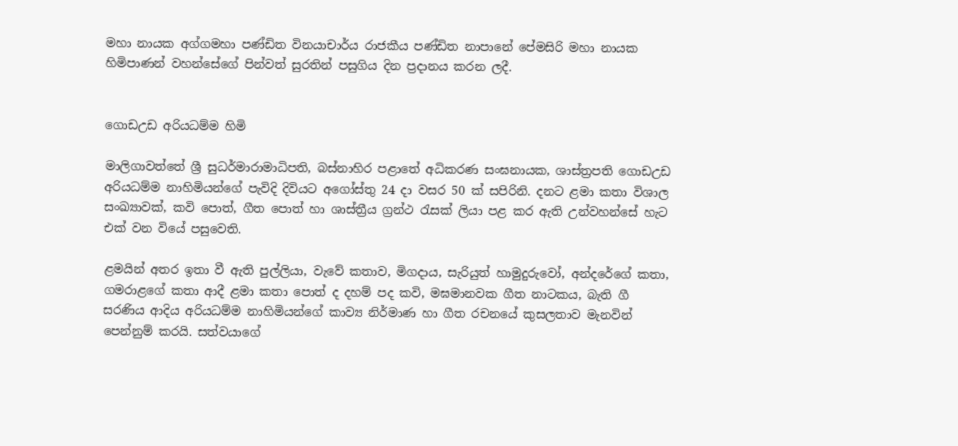මහා නායක අග්ගමහා පණ්ඩිත විනයාචාර්ය රාජකීය පණ්ඩිත නාපානේ පේමසිරි මහා නායක හිමිපාණන් වහන්සේගේ පින්වත් සුරතින් පසුගිය දින ප්‍රදානය කරන ලදී.


ගොඩඋඩ අරියධම්ම හිමි

මාලිගාවත්තේ ශ්‍රී සුධර්මාරාමාධිපති, බස්නාහිර පළාතේ අධිකරණ සංඝනායක, ශාස්ත්‍රපති ගොඩඋඩ අරියධම්ම නාහිමියන්ගේ පැවිදි දිවියට අගෝස්තු 24 දා වසර 50 ක් සපිරිනි. දනට ළමා කතා විශාල සංඛ්‍යාවක්, කවි පොත්, ගීත පොත් හා ශාස්ත්‍රීය ග්‍රන්ථ රැසක් ලියා පළ කර ඇති උන්වහන්සේ හැට එක් වන වියේ පසුවෙති.

ළමයින් අතර ඉතා වී ඇති පුල්ලියා, වැවේ කතාව, මිගදාය, සැරියුත් හාමුදුරුවෝ, අන්දරේගේ කතා, ගමරාළගේ කතා ආදී ළමා කතා පොත් ද දහම් පද කවි, මඝමානවක ගීත නාටකය, බැති ගී සරණිය ආදිය අරියධම්ම නාහිමියන්ගේ කාව්‍ය නිර්මාණ හා ගීත රචනයේ කුසලතාව මැනවින් පෙන්නුම් කරයි. සත්වයාගේ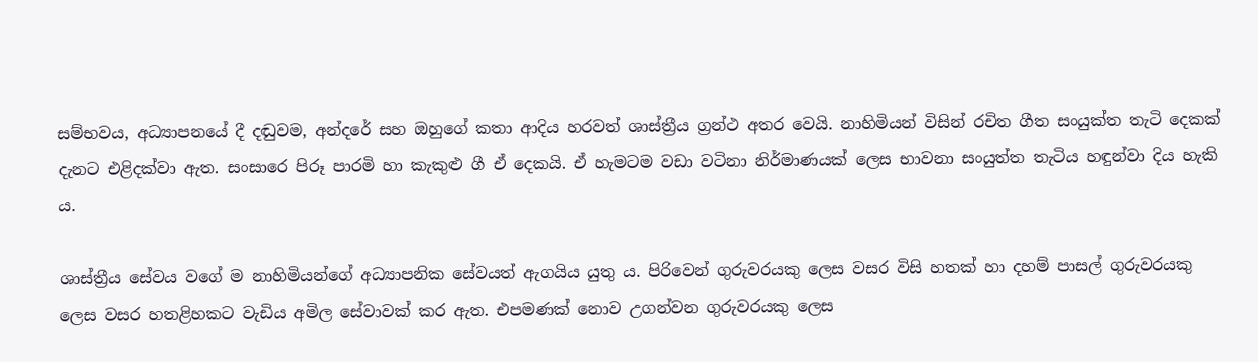සම්භවය, අධ්‍යාපනයේ දී දඬුවම, අන්දරේ සහ ඔහුගේ කතා ආදිය හරවත් ශාස්ත්‍රීය ග්‍රන්ථ අතර වෙයි. නාහිමියන් විසින් රචිත ගීත සංයුක්ත තැටි දෙකක් දැනට එළිදක්වා ඇත. සංසාරෙ පිරූ පාරමි හා කැකුළු ගී ඒ දෙකයි. ඒ හැමටම වඩා වටිනා නිර්මාණයක් ලෙස භාවනා සංයුත්ත තැටිය හඳුන්වා දිය හැකි ය.

ශාස්ත්‍රීය සේවය වගේ ම නාහිමියන්ගේ අධ්‍යාපනික සේවයත් ඇගයිය යුතු ය. පිරිවෙන් ගුරුවරයකු ලෙස වසර විසි හතක් හා දහම් පාසල් ගුරුවරයකු ලෙස වසර හතළිහකට වැඩිය අමිල සේවාවක් කර ඇත. එපමණක් නොව උගන්වන ගුරුවරයකු ලෙස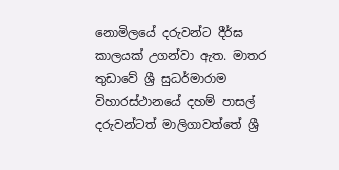නොමිලයේ දරුවන්ට දීර්ඝ කාලයක් උගන්වා ඇත. මාතර තුඩාවේ ශ්‍රී සුධර්මාරාම විහාරස්ථානයේ දහම් පාසල් දරුවන්ටත් මාලිගාවත්තේ ශ්‍රී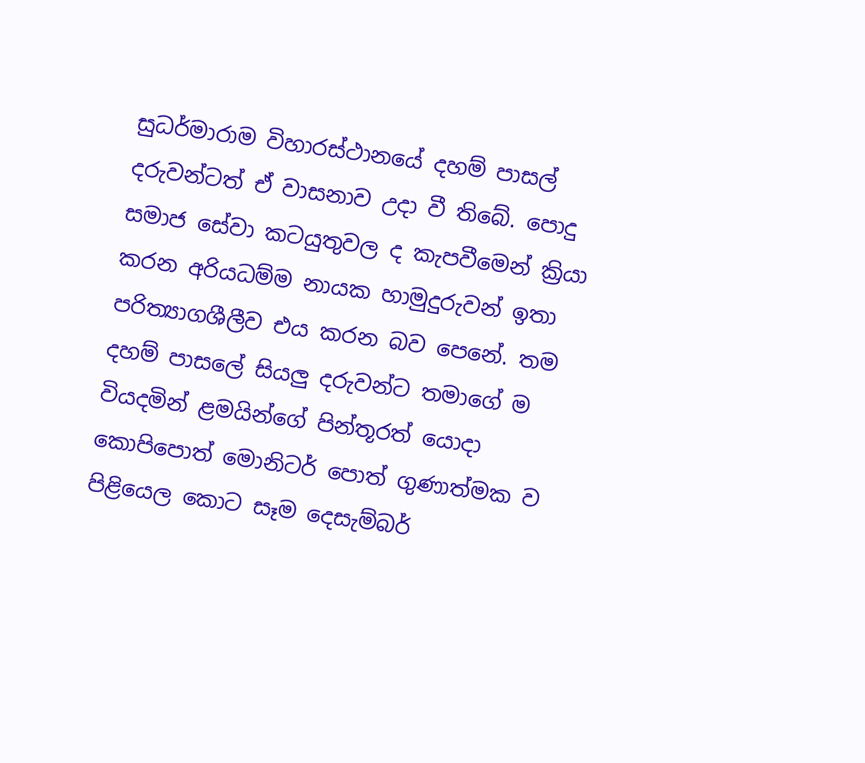සුධර්මාරාම විහාරස්ථානයේ දහම් පාසල් දරුවන්ටත් ඒ වාසනාව උදා වී තිබේ. පොදු සමාජ සේවා කටයුතුවල ද කැපවීමෙන් ක්‍රියා කරන අරියධම්ම නායක හාමුදුරුවන් ඉතා පරිත්‍යාගශීලීව එය කරන බව පෙනේ. තම දහම් පාසලේ සියලු දරුවන්ට තමාගේ ම වියදමින් ළමයින්ගේ පින්තූරත් යොදා කොපිපොත් මොනිටර් පොත් ගුණාත්මක ව පිළියෙල කොට සෑම දෙසැම්බර්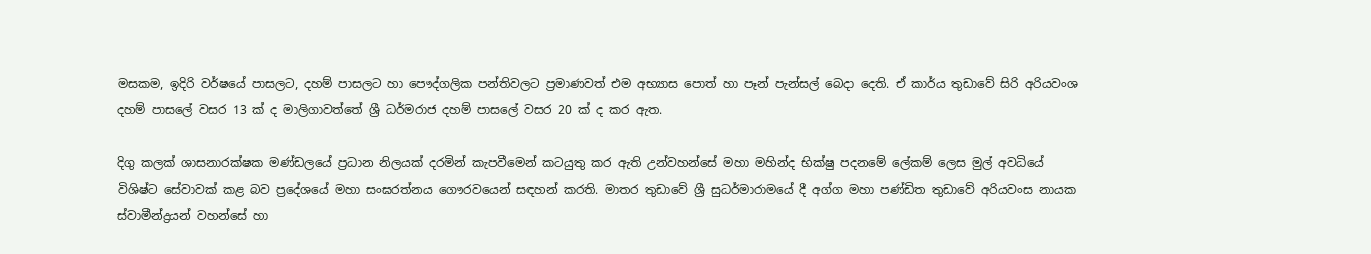මසකම, ඉදිරි වර්ෂයේ පාසලට, දහම් පාසලට හා පෞද්ගලික පන්තිවලට ප්‍රමාණවත් එම අභ්‍යාස පොත් හා පෑන් පැන්සල් බෙදා දෙති. ඒ කාර්ය තුඩාවේ සිරි අරියවංශ දහම් පාසලේ වසර 13 ක් ද මාලිගාවත්තේ ශ්‍රී ධර්මරාජ දහම් පාසලේ වසර 20 ක් ද කර ඇත.

දිගු කලක් ශාසනාරක්ෂක මණ්ඩලයේ ප්‍රධාන නිලයක් දරමින් කැපවීමෙන් කටයුතු කර ඇති උන්වහන්සේ මහා මහින්ද භික්ෂු පදනමේ ලේකම් ලෙස මුල් අවධියේ විශිෂ්ට සේවාවක් කළ බව ප්‍රදේශයේ මහා සංඝරත්නය ගෞරවයෙන් සඳහන් කරති. මාතර තුඩාවේ ශ්‍රී සුධර්මාරාමයේ දී අග්ග මහා පණ්ඩිත තුඩාවේ අරියවංස නායක ස්වාමීන්ද්‍රයන් වහන්සේ හා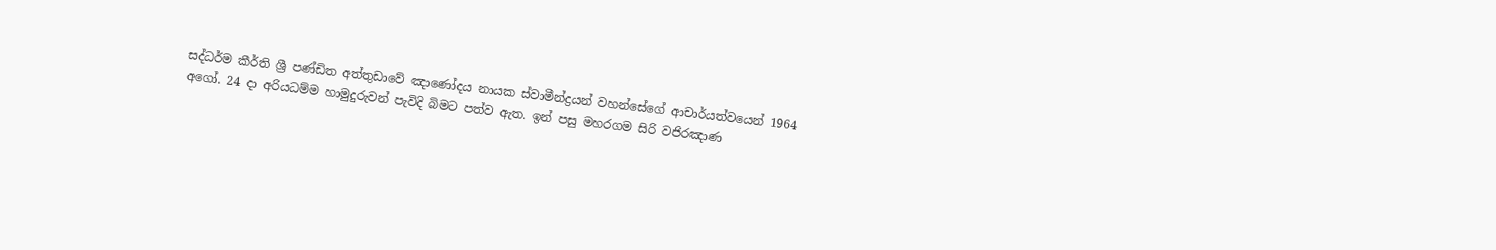සද්ධර්ම කීර්ති ශ්‍රී පණ්ඩිත අත්තුඩාවේ ඤාණෝදය නායක ස්වාමීන්ද්‍රයන් වහන්සේගේ ආචාර්යත්වයෙන් 1964 අගෝ. 24 දා අරියධම්ම හාමුදුරුවන් පැවිදි බිමට පත්ව ඇත. ඉන් පසු මහරගම සිරි වජිරඤාණ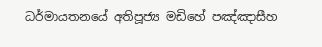ධර්මායතනයේ අතිපූජ්‍ය මඩිහේ පඤ්ඤාසීහ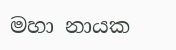මහා නායක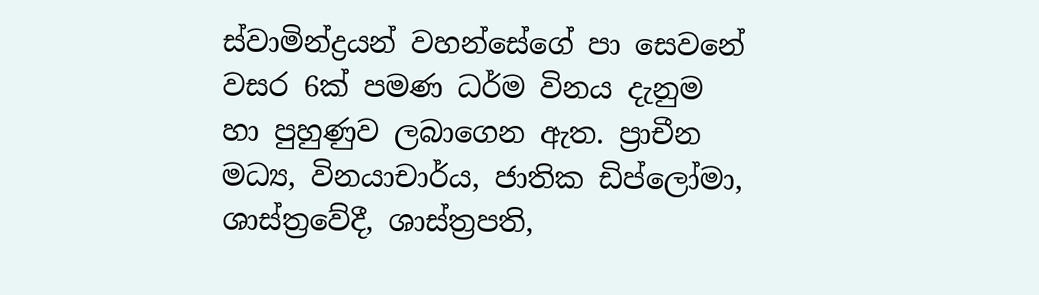ස්වාමින්ද්‍රයන් වහන්සේගේ පා සෙවනේ වසර 6ක් පමණ ධර්ම විනය දැනුම හා පුහුණුව ලබාගෙන ඇත. ප්‍රාචීන මධ්‍ය, විනයාචාර්ය, ජාතික ඩිප්ලෝමා, ශාස්ත්‍රවේදී, ශාස්ත්‍රපති,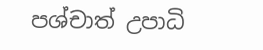පශ්චාත් උපාධි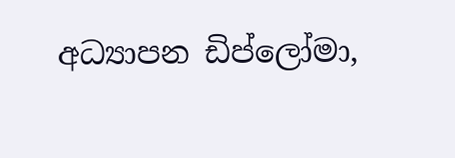අධ්‍යාපන ඩිප්ලෝමා,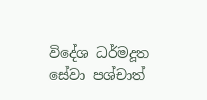විදේශ ධර්මදූත සේවා පශ්චාත්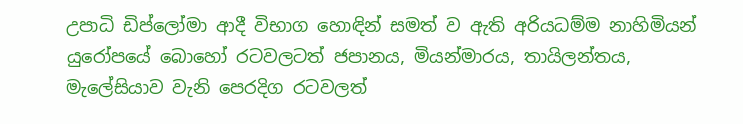උපාධි ඩිප්ලෝමා ආදී විභාග හොඳින් සමත් ව ඇති අරියධම්ම නාහිමියන් යුරෝපයේ බොහෝ රටවලටත් ජපානය, මියන්මාරය, තායිලන්තය, මැලේසියාව වැනි පෙරදිග රටවලත්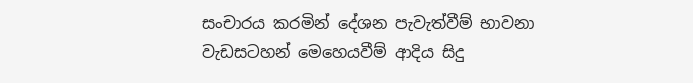සංචාරය කරමින් දේශන පැවැත්වීම් භාවනා වැඩසටහන් මෙහෙයවීම් ආදිය සිදු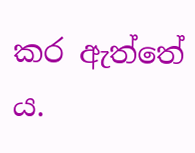කර ඇත්තේ ය.